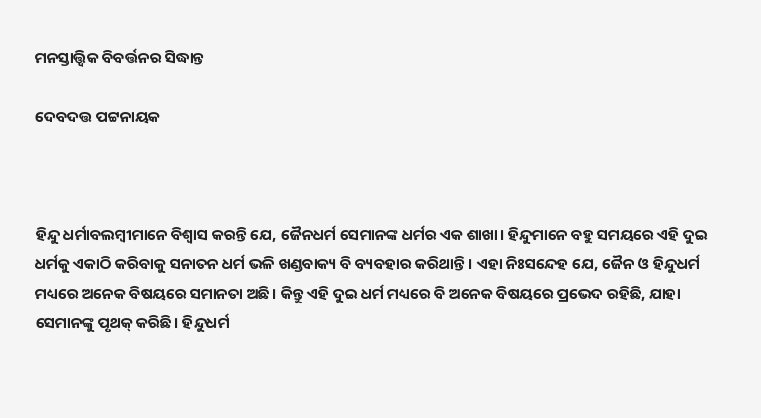ମନସ୍ତାତ୍ତ୍ୱିକ ବିବର୍ତ୍ତନର ସିଦ୍ଧାନ୍ତ

ଦେବଦତ୍ତ ପଟ୍ଟନାୟକ



ହିନ୍ଦୁ ଧର୍ମାବଲମ୍ବୀମାନେ ବିଶ୍ୱାସ କରନ୍ତି ଯେ, ଜୈନଧର୍ମ ସେମାନଙ୍କ ଧର୍ମର ଏକ ଶାଖା। ହିନ୍ଦୁମାନେ ବହୁ ସମୟରେ ଏହି ଦୁଇ ଧର୍ମକୁ ଏକାଠି କରିବାକୁ ସନାତନ ଧର୍ମ ଭଳି ଖଣ୍ଡବାକ୍ୟ ବି ବ୍ୟବହାର କରିଥାନ୍ତି। ଏହା ନିଃସନ୍ଦେହ ଯେ, ଜୈନ ଓ ହିନ୍ଦୁଧର୍ମ ମଧ୍ୟରେ ଅନେକ ବିଷୟରେ ସମାନତା ଅଛି। କିନ୍ତୁ ଏହି ଦୁଇ ଧର୍ମ ମଧ୍ୟରେ ବି ଅନେକ ବିଷୟରେ ପ୍ରଭେଦ ରହିଛି, ଯାହା ସେମାନଙ୍କୁ ପୃଥକ୍‌ କରିଛି। ହିନ୍ଦୁଧର୍ମ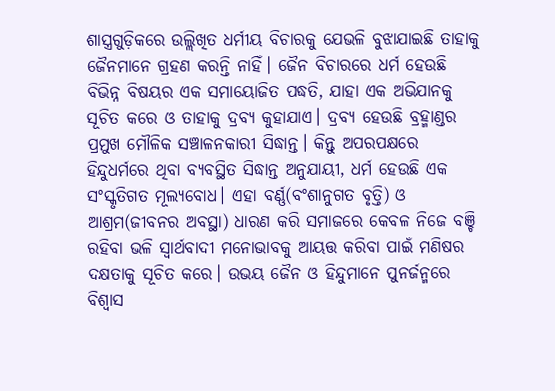ଶାସ୍ତ୍ରଗୁଡ଼ିକରେ ଉଲ୍ଲିଖିତ ଧର୍ମୀୟ ବିଚାରକୁ ଯେଭଳି ବୁଝାଯାଇଛି ତାହାକୁ ଜୈନମାନେ ଗ୍ରହଣ କରନ୍ତି ନାହିଁ। ଜୈନ ବିଚାରରେ ଧର୍ମ ହେଉଛି ବିଭିନ୍ନ ବିଷୟର ଏକ ସମାୟୋଜିତ ପଦ୍ଧତି, ଯାହା ଏକ ଅଭିଯାନକୁ ସୂଚିତ କରେ ଓ ତାହାକୁ ଦ୍ରବ୍ୟ କୁହାଯାଏ। ଦ୍ରବ୍ୟ ହେଉଛି ବ୍ରହ୍ମାଣ୍ଡର ପ୍ରମୁଖ ମୌଳିକ ସଞ୍ଚାଳନକାରୀ ସିଦ୍ଧାନ୍ତ। କିନ୍ତୁ ଅପରପକ୍ଷରେ ହିନ୍ଦୁଧର୍ମରେ ଥିବା ବ୍ୟବସ୍ଥିତ ସିଦ୍ଧାନ୍ତ ଅନୁଯାୟୀ, ଧର୍ମ ହେଉଛି ଏକ ସଂସ୍କୃତିଗତ ମୂଲ୍ୟବୋଧ। ଏହା ବର୍ଣ୍ଣ(ବଂଶାନୁଗତ ବୃତ୍ତି) ଓ ଆଶ୍ରମ(ଜୀବନର ଅବସ୍ଥା) ଧାରଣ କରି ସମାଜରେ କେବଳ ନିଜେ ବଞ୍ଚି ରହିବା ଭଳି ସ୍ବାର୍ଥବାଦୀ ମନୋଭାବକୁ ଆୟତ୍ତ କରିବା ପାଇଁ ମଣିଷର ଦକ୍ଷତାକୁ ସୂଚିତ କରେ। ଉଭୟ ଜୈନ ଓ ହିନ୍ଦୁମାନେ ପୁନର୍ଜନ୍ମରେ ବିଶ୍ୱାସ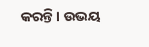କରନ୍ତି। ଉଭୟ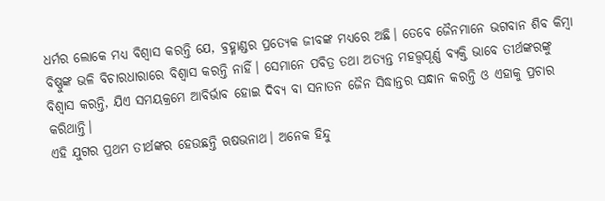ଧର୍ମର ଲୋକେ ମଧ୍ୟ ବିଶ୍ୱାସ କରନ୍ତି ଯେ, ବ୍ରହ୍ମାଣ୍ଡର ପ୍ରତ୍ୟେକ ଜୀବଙ୍କ ମଧ୍ୟରେ ଅଛି। ତେବେ ଜୈନମାନେ ଭଗବାନ ଶିବ କିମ୍ବା ବିଷ୍ଣୁଙ୍କ ଭଳି ବିଚାରଧାରାରେ ବିଶ୍ୱାସ କରନ୍ତି ନାହିଁ। ସେମାନେ ପବିତ୍ର ତଥା ଅତ୍ୟନ୍ତ ମହତ୍ତ୍ୱପୂର୍ଣ୍ଣ ବ୍ୟକ୍ତି ଭାବେ ତୀର୍ଥଙ୍କରଙ୍କୁ ବିଶ୍ୱାସ କରନ୍ତି, ଯିଏ ସମୟକ୍ରମେ ଆବିର୍ଭାବ ହୋଇ ଦିବ୍ୟ ବା ସନାତନ ଜୈନ ସିଦ୍ଧାନ୍ତର ସନ୍ଧାନ କରନ୍ତି ଓ ଏହାକୁ ପ୍ରଚାର କରିଥାନ୍ତି।
ଏହି ଯୁଗର ପ୍ରଥମ ତୀର୍ଥଙ୍କର ହେଉଛନ୍ତି ଋଷଭନାଥ। ଅନେକ ହିନ୍ଦୁ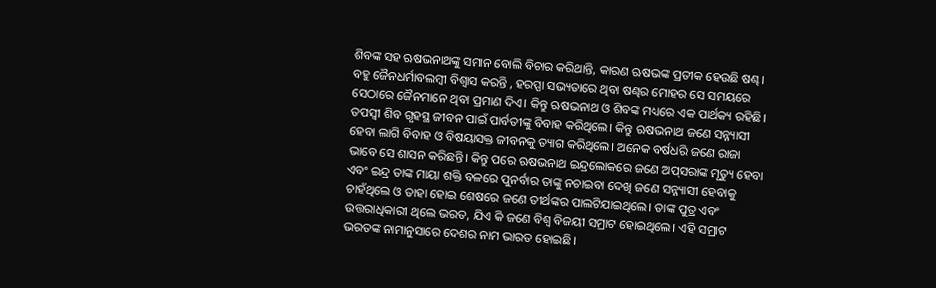ଶିବଙ୍କ ସହ ଋଷଭନାଥଙ୍କୁ ସମାନ ବୋଲି ବିଚାର କରିଥାନ୍ତି, କାରଣ ଋଷଭଙ୍କ ପ୍ରତୀକ ହେଉଛି ଷଣ୍ଢ। ବହୁ ଜୈନଧର୍ମାବଲମ୍ବୀ ବିଶ୍ୱାସ କରନ୍ତି , ହରପ୍ପା ସଭ୍ୟତାରେ ଥିବା ଷଣ୍ଢର ମୋହର ସେ ସମୟରେ ସେଠାରେ ଜୈନମାନେ ଥିବା ପ୍ରମାଣ ଦିଏ। କିନ୍ତୁ ଋଷଭନାଥ ଓ ଶିବଙ୍କ ମଧ୍ୟରେ ଏକ ପାର୍ଥକ୍ୟ ରହିଛି। ତପସ୍ବୀ ଶିବ ଗୃହସ୍ଥ ଜୀବନ ପାଇଁ ପାର୍ବତୀଙ୍କୁ ବିବାହ କରିଥିଲେ। କିନ୍ତୁ ଋଷଭନାଥ ଜଣେ ସନ୍ନ୍ୟାସୀ ହେବା ଲାଗି ବିବାହ ଓ ବିଷୟାସକ୍ତ ଜୀବନକୁ ତ୍ୟାଗ କରିଥିଲେ। ଅନେକ ବର୍ଷଧରି ଜଣେ ରାଜା ଭାବେ ସେ ଶାସନ କରିଛନ୍ତି। କିନ୍ତୁ ପରେ ଋଷଭନାଥ ଇନ୍ଦ୍ରଲୋକରେ ଜଣେ ଅପ୍‌ସରାଙ୍କ ମୃତ୍ୟୁ ହେବା ଏବଂ ଇନ୍ଦ୍ର ତାଙ୍କ ମାୟା ଶକ୍ତି ବଳରେ ପୁନର୍ବାର ତାଙ୍କୁ ନଚାଇବା ଦେଖି ଜଣେ ସନ୍ନ୍ୟାସୀ ହେବାକୁ ଚାହଁଥିଲେ ଓ ତାହା ହୋଇ ଶେଷରେ ଜଣେ ତୀର୍ଥଙ୍କର ପାଲଟିଯାଇଥିଲେ। ତାଙ୍କ ପୁତ୍ର ଏବଂ ଉତ୍ତରାଧିକାରୀ ଥିଲେ ଭରତ, ଯିଏ କି ଜଣେ ବିଶ୍ୱ ବିଜୟୀ ସମ୍ରାଟ ହୋଇଥିଲେ। ଏହି ସମ୍ରାଟ ଭରତଙ୍କ ନାମାନୁସାରେ ଦେଶର ନାମ ଭାରତ ହୋଇଛି।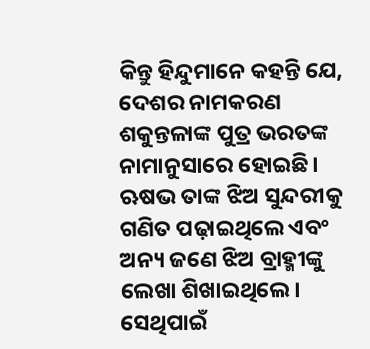କିନ୍ତୁ ହିନ୍ଦୁମାନେ କହନ୍ତି ଯେ, ଦେଶର ନାମକରଣ ଶକୁନ୍ତଳାଙ୍କ ପୁତ୍ର ଭରତଙ୍କ ନାମାନୁସାରେ ହୋଇଛି। ଋଷଭ ତାଙ୍କ ଝିଅ ସୁନ୍ଦରୀକୁ ଗଣିତ ପଢ଼ାଇଥିଲେ ଏବଂ ଅନ୍ୟ ଜଣେ ଝିଅ ବ୍ରାହ୍ମୀଙ୍କୁ ଲେଖା ଶିଖାଇଥିଲେ। ସେଥିପାଇଁ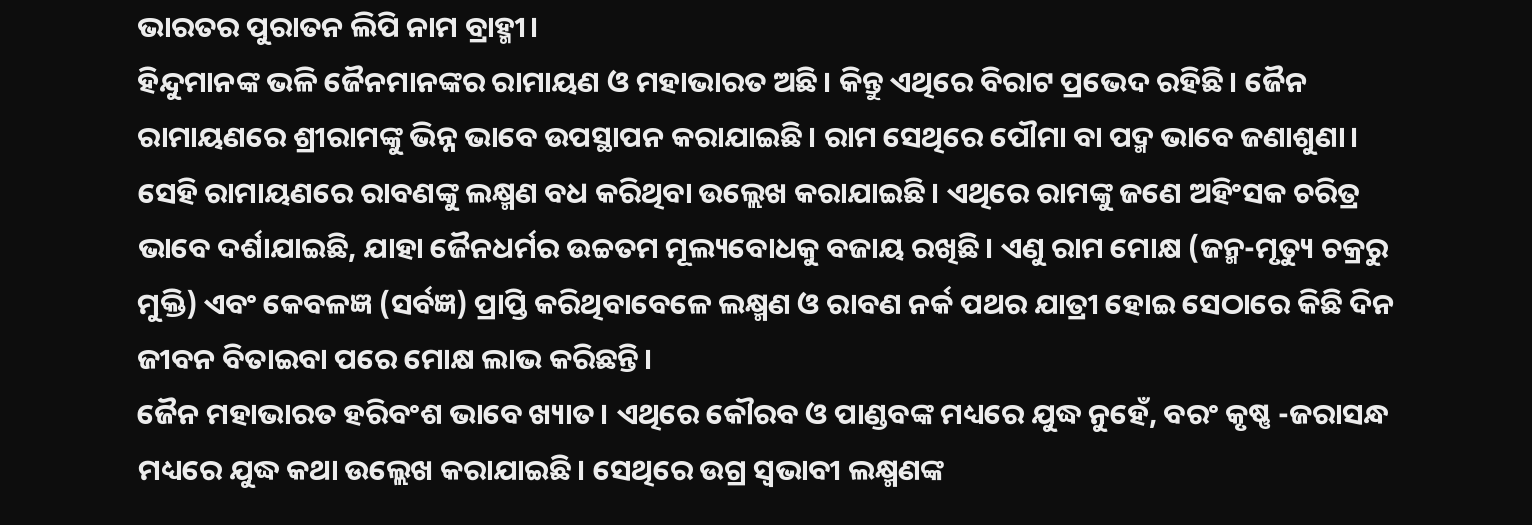ଭାରତର ପୁରାତନ ଲିପି ନାମ ବ୍ରାହ୍ମୀ।
ହିନ୍ଦୁମାନଙ୍କ ଭଳି ଜୈନମାନଙ୍କର ରାମାୟଣ ଓ ମହାଭାରତ ଅଛି। କିନ୍ତୁ ଏଥିରେ ବିରାଟ ପ୍ରଭେଦ ରହିଛି। ଜୈନ ରାମାୟଣରେ ଶ୍ରୀରାମଙ୍କୁ ଭିନ୍ନ ଭାବେ ଉପସ୍ଥାପନ କରାଯାଇଛି। ରାମ ସେଥିରେ ପୌମା ବା ପଦ୍ମ ଭାବେ ଜଣାଶୁଣା। ସେହି ରାମାୟଣରେ ରାବଣଙ୍କୁ ଲକ୍ଷ୍ମଣ ବଧ କରିଥିବା ଉଲ୍ଲେଖ କରାଯାଇଛି। ଏଥିରେ ରାମଙ୍କୁ ଜଣେ ଅହିଂସକ ଚରିତ୍ର ଭାବେ ଦର୍ଶାଯାଇଛି, ଯାହା ଜୈନଧର୍ମର ଉଚ୍ଚତମ ମୂଲ୍ୟବୋଧକୁ ବଜାୟ ରଖିଛି। ଏଣୁ ରାମ ମୋକ୍ଷ (ଜନ୍ମ-ମୃତ୍ୟୁ ଚକ୍ରରୁ ମୁକ୍ତି) ଏବଂ କେବଳଜ୍ଞ (ସର୍ବଜ୍ଞ) ପ୍ରାପ୍ତି କରିଥିବାବେଳେ ଲକ୍ଷ୍ମଣ ଓ ରାବଣ ନର୍କ ପଥର ଯାତ୍ରୀ ହୋଇ ସେଠାରେ କିଛି ଦିନ ଜୀବନ ବିତାଇବା ପରେ ମୋକ୍ଷ ଲାଭ କରିଛନ୍ତି।
ଜୈନ ମହାଭାରତ ହରିବଂଶ ଭାବେ ଖ୍ୟାତ। ଏଥିରେ କୌରବ ଓ ପାଣ୍ଡବଙ୍କ ମଧ୍ୟରେ ଯୁଦ୍ଧ ନୁହେଁ, ବରଂ କୃଷ୍ଣ -ଜରାସନ୍ଧ ମଧ୍ୟରେ ଯୁଦ୍ଧ କଥା ଉଲ୍ଲେଖ କରାଯାଇଛି। ସେଥିରେ ଉଗ୍ର ସ୍ବଭାବୀ ଲକ୍ଷ୍ମଣଙ୍କ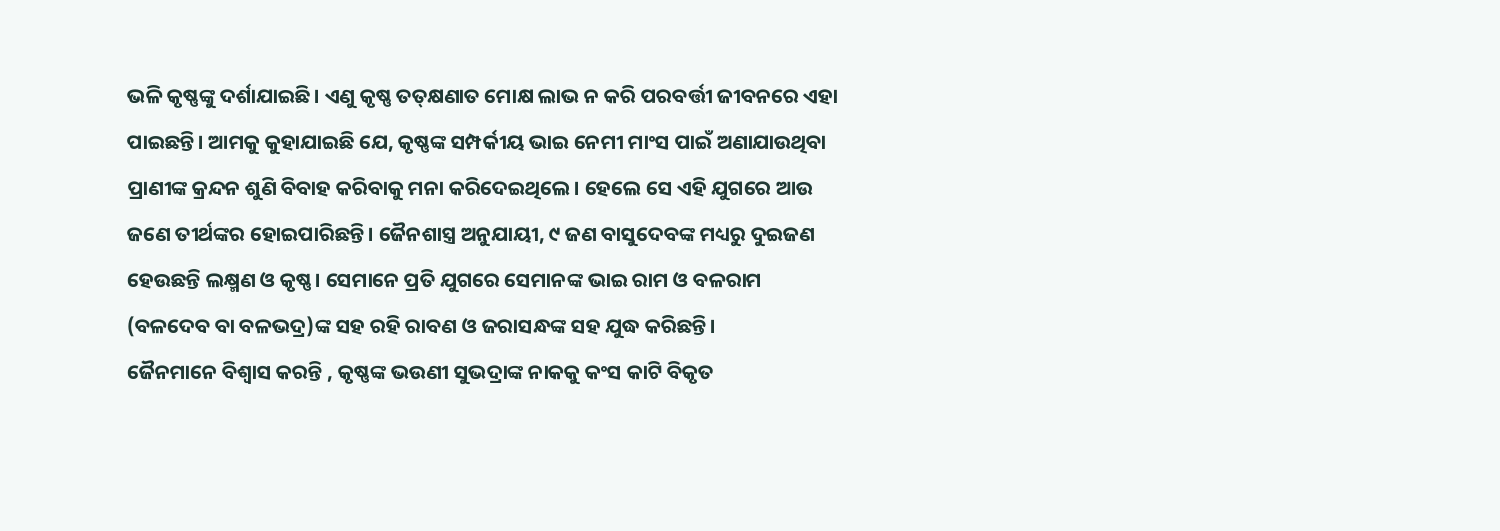ଭଳି କୃଷ୍ଣଙ୍କୁ ଦର୍ଶାଯାଇଛି। ଏଣୁ କୃଷ୍ଣ ତତ୍‌କ୍ଷଣାତ ମୋକ୍ଷ ଲାଭ ନ କରି ପରବର୍ତ୍ତୀ ଜୀବନରେ ଏହା ପାଇଛନ୍ତି। ଆମକୁ କୁହାଯାଇଛି ଯେ, କୃଷ୍ଣଙ୍କ ସମ୍ପର୍କୀୟ ଭାଇ ନେମୀ ମାଂସ ପାଇଁ ଅଣାଯାଉଥିବା ପ୍ରାଣୀଙ୍କ କ୍ରନ୍ଦନ ଶୁଣି ବିବାହ କରିବାକୁ ମନା କରିଦେଇଥିଲେ। ହେଲେ ସେ ଏହି ଯୁଗରେ ଆଉ ଜଣେ ତୀର୍ଥଙ୍କର ହୋଇପାରିଛନ୍ତି। ଜୈନଶାସ୍ତ୍ର ଅନୁଯାୟୀ, ୯ ଜଣ ବାସୁଦେବଙ୍କ ମଧ୍ୟରୁ ଦୁଇଜଣ ହେଉଛନ୍ତି ଲକ୍ଷ୍ମଣ ଓ କୃଷ୍ଣ। ସେମାନେ ପ୍ରତି ଯୁଗରେ ସେମାନଙ୍କ ଭାଇ ରାମ ଓ ବଳରାମ (ବଳଦେବ ବା ବଳଭଦ୍ର)ଙ୍କ ସହ ରହି ରାବଣ ଓ ଜରାସନ୍ଧଙ୍କ ସହ ଯୁଦ୍ଧ କରିଛନ୍ତି।
ଜୈନମାନେ ବିଶ୍ୱାସ କରନ୍ତି , କୃଷ୍ଣଙ୍କ ଭଉଣୀ ସୁଭଦ୍ରାଙ୍କ ନାକକୁ କଂସ କାଟି ବିକୃତ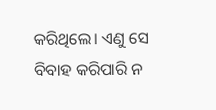କରିଥିଲେ। ଏଣୁ ସେ ବିବାହ କରିପାରି ନ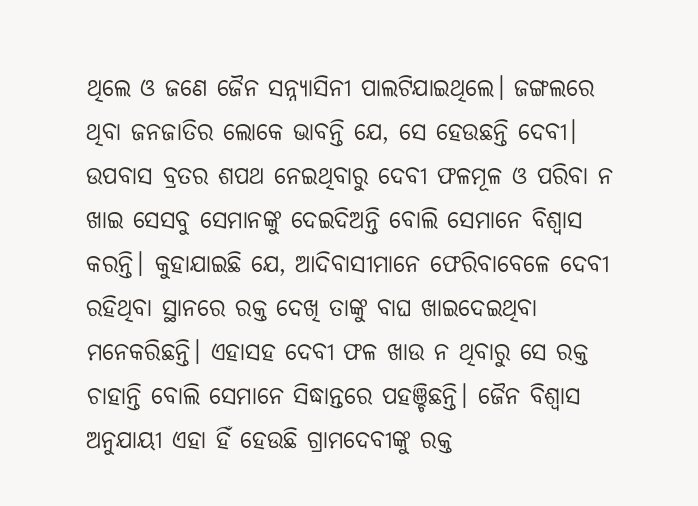ଥିଲେ ଓ ଜଣେ ଜୈନ ସନ୍ନ୍ୟାସିନୀ ପାଲଟିଯାଇଥିଲେ। ଜଙ୍ଗଲରେ ଥିବା ଜନଜାତିର ଲୋକେ ଭାବନ୍ତି ଯେ, ସେ ହେଉଛନ୍ତି ଦେବୀ। ଉପବାସ ବ୍ରତର ଶପଥ ନେଇଥିବାରୁ ଦେବୀ ଫଳମୂଳ ଓ ପରିବା ନ ଖାଇ ସେସବୁ ସେମାନଙ୍କୁ ଦେଇଦିଅନ୍ତି ବୋଲି ସେମାନେ ବିଶ୍ୱାସ କରନ୍ତି। କୁହାଯାଇଛି ଯେ, ଆଦିବାସୀମାନେ ଫେରିବାବେଳେ ଦେବୀ ରହିଥିବା ସ୍ଥାନରେ ରକ୍ତ ଦେଖି ତାଙ୍କୁ ବାଘ ଖାଇଦେଇଥିବା ମନେକରିଛନ୍ତି। ଏହାସହ ଦେବୀ ଫଳ ଖାଉ ନ ଥିବାରୁ ସେ ରକ୍ତ ଚାହାନ୍ତି ବୋଲି ସେମାନେ ସିଦ୍ଧାନ୍ତରେ ପହଞ୍ଚିଛନ୍ତି। ଜୈନ ବିଶ୍ୱାସ ଅନୁଯାୟୀ ଏହା ହିଁ ହେଉଛି ଗ୍ରାମଦେବୀଙ୍କୁ ରକ୍ତ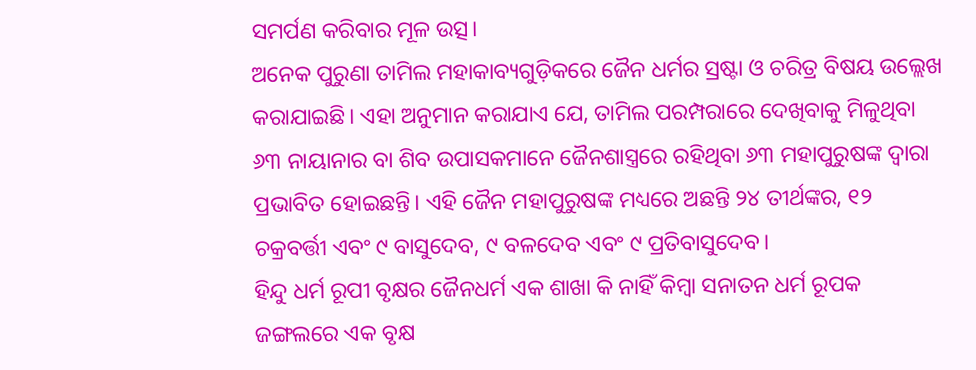ସମର୍ପଣ କରିବାର ମୂଳ ଉତ୍ସ।
ଅନେକ ପୁରୁଣା ତାମିଲ ମହାକାବ୍ୟଗୁଡ଼ିକରେ ଜୈନ ଧର୍ମର ସ୍ରଷ୍ଟା ଓ ଚରିତ୍ର ବିଷୟ ଉଲ୍ଲେଖ କରାଯାଇଛି। ଏହା ଅନୁମାନ କରାଯାଏ ଯେ, ତାମିଲ ପରମ୍ପରାରେ ଦେଖିବାକୁ ମିଳୁଥିବା ୬୩ ନାୟାନାର ବା ଶିବ ଉପାସକମାନେ ଜୈନଶାସ୍ତ୍ରରେ ରହିଥିବା ୬୩ ମହାପୁରୁଷଙ୍କ ଦ୍ୱାରା ପ୍ରଭାବିତ ହୋଇଛନ୍ତି। ଏହି ଜୈନ ମହାପୁରୁଷଙ୍କ ମଧ୍ୟରେ ଅଛନ୍ତି ୨୪ ତୀର୍ଥଙ୍କର, ୧୨ ଚକ୍ରବର୍ତ୍ତୀ ଏବଂ ୯ ବାସୁଦେବ, ୯ ବଳଦେବ ଏବଂ ୯ ପ୍ରତିବାସୁଦେବ।
ହିନ୍ଦୁ ଧର୍ମ ରୂପୀ ବୃକ୍ଷର ଜୈନଧର୍ମ ଏକ ଶାଖା କି ନାହିଁ କିମ୍ବା ସନାତନ ଧର୍ମ ରୂପକ ଜଙ୍ଗଲରେ ଏକ ବୃକ୍ଷ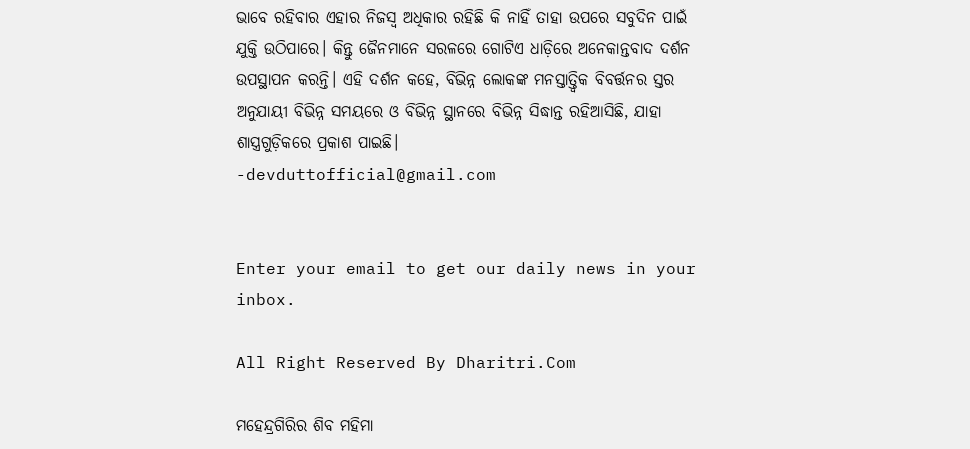ଭାବେ ରହିବାର ଏହାର ନିଜସ୍ବ ଅଧିକାର ରହିଛି କି ନାହିଁ ତାହା ଉପରେ ସବୁଦିନ ପାଇଁ ଯୁକ୍ତି ଉଠିପାରେ। କିନ୍ତୁ ଜୈନମାନେ ସରଳରେ ଗୋଟିଏ ଧାଡ଼ିରେ ଅନେକାନ୍ତବାଦ ଦର୍ଶନ ଉପସ୍ଥାପନ କରନ୍ତି। ଏହି ଦର୍ଶନ କହେ, ବିଭିନ୍ନ ଲୋକଙ୍କ ମନସ୍ତାତ୍ତ୍ୱିକ ବିବର୍ତ୍ତନର ସ୍ତର ଅନୁଯାୟୀ ବିଭିନ୍ନ ସମୟରେ ଓ ବିଭିନ୍ନ ସ୍ଥାନରେ ବିଭିନ୍ନ ସିଦ୍ଧାନ୍ତ ରହିଆସିଛି, ଯାହା ଶାସ୍ତ୍ରଗୁଡ଼ିକରେ ପ୍ରକାଶ ପାଇଛି।
-devduttofficial@gmail.com


Enter your email to get our daily news in your inbox.

All Right Reserved By Dharitri.Com

ମହେନ୍ଦ୍ରଗିରିର ଶିବ ମହିମା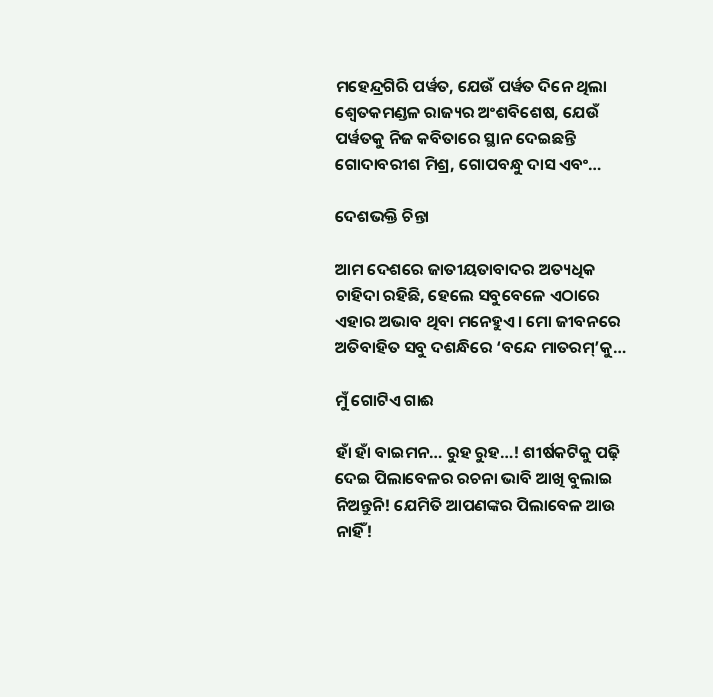ମହେନ୍ଦ୍ରଗିରି ପର୍ୱତ, ଯେଉଁ ପର୍ୱତ ଦିନେ ଥିଲା ଶ୍ୱେତକମଣ୍ଡଳ ରାଜ୍ୟର ଅଂଶବିଶେଷ, ଯେଉଁ ପର୍ୱତକୁ ନିଜ କବିତାରେ ସ୍ଥାନ ଦେଇଛନ୍ତି ଗୋଦାବରୀଶ ମିଶ୍ର, ଗୋପବନ୍ଧୁ ଦାସ ଏବଂ…

ଦେଶଭକ୍ତି ଚିନ୍ତା

ଆମ ଦେଶରେ ଜାତୀୟତାବାଦର ଅତ୍ୟଧିକ ଚାହିଦା ରହିଛି, ହେଲେ ସବୁବେଳେ ଏଠାରେ ଏହାର ଅଭାବ ଥିବା ମନେହୁଏ। ମୋ ଜୀବନରେ ଅତିବାହିତ ସବୁ ଦଶନ୍ଧିରେ ‘ବନ୍ଦେ ମାତରମ୍‌’କୁ…

ମୁଁ ଗୋଟିଏ ଗାଈ

ହାଁ ହାଁ ବାଇମନ… ରୁହ ରୁହ…! ଶୀର୍ଷକଟିକୁ ପଢ଼ି ଦେଇ ପିଲାବେଳର ରଚନା ଭାବି ଆଖି ବୁଲାଇ ନିଅନ୍ତୁନି! ଯେମିତି ଆପଣଙ୍କର ପିଲାବେଳ ଆଉ ନାହିଁ!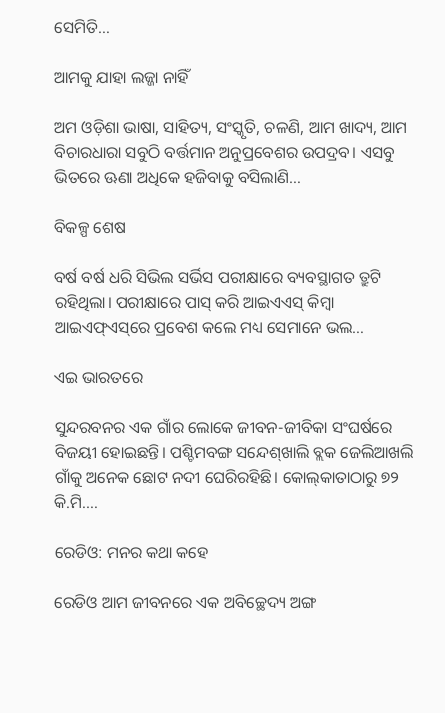ସେମିତି…

ଆମକୁ ଯାହା ଲଜ୍ଜା ନାହିଁ

ଅମ ଓଡ଼ିଶା ଭାଷା, ସାହିତ୍ୟ, ସଂସ୍କୃତି, ଚଳଣି, ଆମ ଖାଦ୍ୟ, ଆମ ବିଚାରଧାରା ସବୁଠି ବର୍ତ୍ତମାନ ଅନୁପ୍ରବେଶର ଉପଦ୍ରବ। ଏସବୁ ଭିତରେ ଊଣା ଅଧିକେ ହଜିବାକୁ ବସିଲାଣି…

ବିକଳ୍ପ ଶେଷ

ବର୍ଷ ବର୍ଷ ଧରି ସିଭିଲ ସର୍ଭିସ ପରୀକ୍ଷାରେ ବ୍ୟବସ୍ଥାଗତ ତ୍ରୁଟି ରହିଥିଲା। ପରୀକ୍ଷାରେ ପାସ୍‌ କରି ଆଇଏଏସ୍‌ କିମ୍ବା ଆଇଏଫ୍‌ଏସ୍‌ରେ ପ୍ରବେଶ କଲେ ମଧ୍ୟ ସେମାନେ ଭଲ…

ଏଇ ଭାରତରେ

ସୁନ୍ଦରବନର ଏକ ଗାଁର ଲୋକେ ଜୀବନ-ଜୀବିକା ସଂଘର୍ଷରେ ବିଜୟୀ ହୋଇଛନ୍ତି। ପଶ୍ଚିମବଙ୍ଗ ସନ୍ଦେଶ୍‌ଖାଲି ବ୍ଲକ ଜେଲିଆଖଲି ଗାଁକୁ ଅନେକ ଛୋଟ ନଦୀ ଘେରିରହିଛି। କୋଲ୍‌କାତାଠାରୁ ୭୨ କି.ମି.…

ରେଡିଓ: ମନର କଥା କହେ

ରେଡିଓ ଆମ ଜୀବନରେ ଏକ ଅବିଚ୍ଛେଦ୍ୟ ଅଙ୍ଗ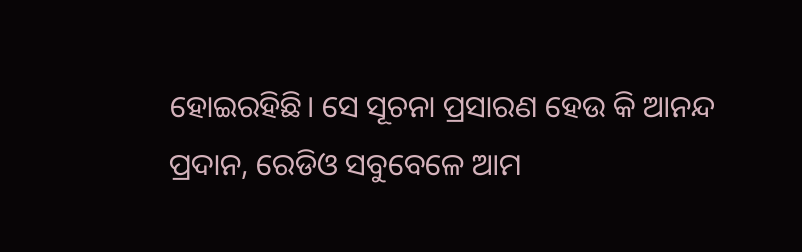ହୋଇରହିଛି। ସେ ସୂଚନା ପ୍ରସାରଣ ହେଉ କି ଆନନ୍ଦ ପ୍ରଦାନ, ରେଡିଓ ସବୁବେଳେ ଆମ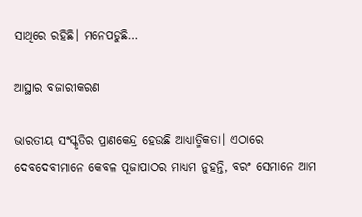ସାଥିରେ ରହିଛି। ମନେପଡୁଛି…

ଆସ୍ଥାର ବଜାରୀକରଣ

ଭାରତୀୟ ସଂସ୍କୃତିର ପ୍ରାଣକେନ୍ଦ୍ର ହେଉଛି ଆଧ୍ୟାତ୍ମିକତା। ଏଠାରେ ଦେବଦେବୀମାନେ କେବଳ ପୂଜାପାଠର ମାଧ୍ୟମ ନୁହନ୍ତି, ବରଂ ସେମାନେ ଆମ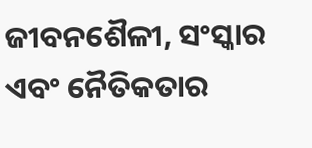ଜୀବନଶୈଳୀ, ସଂସ୍କାର ଏବଂ ନୈତିକତାର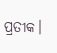ପ୍ରତୀକ।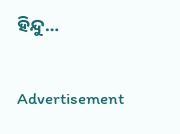ହିନ୍ଦୁ…

Advertisement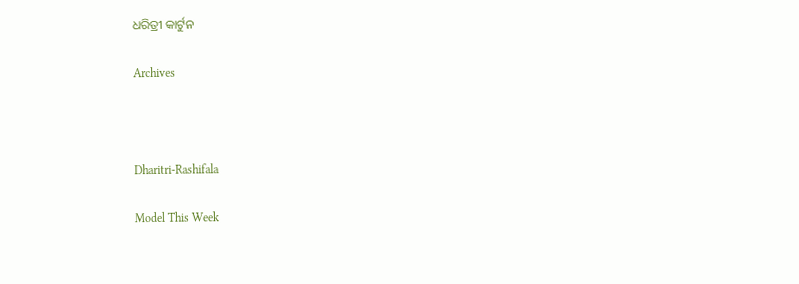ଧରିତ୍ରୀ କାର୍ଟୁନ

Archives



Dharitri-Rashifala

Model This Week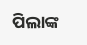ପିଲାଙ୍କ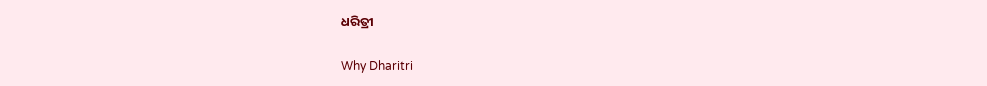ଧରିତ୍ରୀ

Why Dharitri